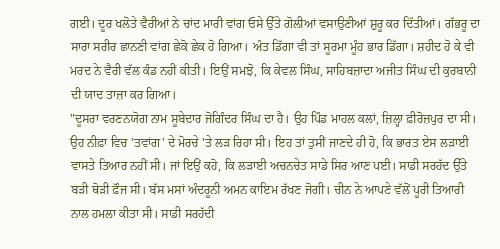ਗਈ। ਦੂਰ ਖਲੋਤੇ ਵੈਰੀਆਂ ਨੇ ਚਾਂਦ ਮਾਰੀ ਵਾਂਗ ਓਸੇ ਉੱਤੇ ਗੋਲੀਆਂ ਵਸਾਉਣੀਆਂ ਸ਼ੁਰੂ ਕਰ ਦਿੱਤੀਆਂ। ਗੱਭਰੂ ਦਾ ਸਾਰਾ ਸਰੀਰ ਛਾਨਣੀ ਵਾਂਗ ਛੇਕੋ ਛੇਕ ਹੋ ਗਿਆ। ਅੰਤ ਡਿੱਗਾ ਵੀ ਤਾਂ ਸੂਰਮਾ ਮੂੰਹ ਭਾਰ ਡਿੱਗਾ। ਸ਼ਹੀਦ ਹੋ ਕੇ ਵੀ ਮਰਦ ਨੇ ਵੈਰੀ ਵੱਲ ਕੰਡ ਨਹੀਂ ਕੀਤੀ। ਇਉਂ ਸਮਝੋ, ਕਿ ਕੇਵਲ ਸਿੰਘ, ਸਾਹਿਬਜ਼ਾਦਾ ਅਜੀਤ ਸਿੰਘ ਦੀ ਕੁਰਬਾਨੀ ਦੀ ਯਾਦ ਤਾਜ਼ਾ ਕਰ ਗਿਆ।
"ਦੂਸਰਾ ਵਰਣਨਯੋਗ ਨਾਮ ਸੂਬੇਦਾਰ ਜੋਗਿੰਦਰ ਸਿੰਘ ਦਾ ਹੈ। ਉਹ ਪਿੰਡ ਮਾਹਲ ਕਲਾਂ, ਜ਼ਿਲ੍ਹਾ ਫ਼ੀਰੋਜ਼ਪੁਰ ਦਾ ਸੀ। ਉਹ ਨੀਫ਼ਾ ਵਿਚ 'ਤਵਾਂਗ' ਦੇ ਮੋਰਚੇ 'ਤੇ ਲੜ ਰਿਹਾ ਸੀ। ਇਹ ਤਾਂ ਤੁਸੀਂ ਜਾਣਦੇ ਹੀ ਹੋ, ਕਿ ਭਾਰਤ ਏਸ ਲੜਾਈ ਵਾਸਤੇ ਤਿਆਰ ਨਹੀਂ ਸੀ। ਜਾਂ ਇਉਂ ਕਹੋ, ਕਿ ਲੜਾਈ ਅਚਨਚੇਤ ਸਾਡੇ ਸਿਰ ਆਣ ਪਈ। ਸਾਡੀ ਸਰਹੱਦ ਉੱਤੇ ਬੜੀ ਥੋੜੀ ਫ਼ੌਜ ਸੀ। ਬੱਸ ਮਸਾਂ ਅੰਦਰੂਨੀ ਅਮਨ ਕਾਇਮ ਰੱਖਣ ਜੋਗੀ। ਚੀਨ ਨੇ ਆਪਣੇ ਵੱਲੋਂ ਪੂਰੀ ਤਿਆਰੀ ਨਾਲ ਹਮਲਾ ਕੀਤਾ ਸੀ। ਸਾਡੀ ਸਰਹੱਦੀ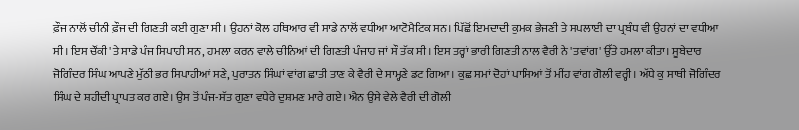ਫ਼ੌਜ ਨਾਲੋਂ ਚੀਨੀ ਫ਼ੌਜ ਦੀ ਗਿਣਤੀ ਕਈ ਗੁਣਾ ਸੀ। ਉਹਨਾਂ ਕੋਲ ਹਥਿਆਰ ਵੀ ਸਾਡੇ ਨਾਲੋਂ ਵਧੀਆ ਆਟੋਮੈਟਿਕ ਸਨ। ਪਿੱਛੋਂ ਇਮਦਾਦੀ ਕੁਮਕ ਭੇਜਣੀ ਤੇ ਸਪਲਾਈ ਦਾ ਪ੍ਰਬੰਧ ਵੀ ਉਹਨਾਂ ਦਾ ਵਧੀਆ ਸੀ। ਇਸ ਚੌਂਕੀ 'ਤੇ ਸਾਡੇ ਪੰਜ ਸਿਪਾਹੀ ਸਨ, ਹਮਲਾ ਕਰਨ ਵਾਲੇ ਚੀਨਿਆਂ ਦੀ ਗਿਣਤੀ ਪੰਜਾਹ ਜਾਂ ਸੌ ਤੱਕ ਸੀ। ਇਸ ਤਰ੍ਹਾਂ ਭਾਰੀ ਗਿਣਤੀ ਨਾਲ ਵੈਰੀ ਨੇ 'ਤਵਾਂਗ' ਉੱਤੇ ਹਮਲਾ ਕੀਤਾ। ਸੂਬੇਦਾਰ ਜੋਗਿੰਦਰ ਸਿੰਘ ਆਪਣੇ ਮੁੱਠੀ ਭਰ ਸਿਪਾਹੀਆਂ ਸਣੇ, ਪੁਰਾਤਨ ਸਿੰਘਾਂ ਵਾਂਗ ਛਾਤੀ ਤਾਣ ਕੇ ਵੈਰੀ ਦੇ ਸਾਮ੍ਹਣੇ ਡਟ ਗਿਆ। ਕੁਛ ਸਮਾਂ ਦੋਹਾਂ ਪਾਸਿਆਂ ਤੋਂ ਮੀਂਹ ਵਾਂਗ ਗੋਲੀ ਵਰ੍ਹੀ। ਅੱਧੇ ਕੁ ਸਾਥੀ ਜੋਗਿੰਦਰ ਸਿੰਘ ਦੇ ਸ਼ਹੀਦੀ ਪ੍ਰਾਪਤ ਕਰ ਗਏ। ਉਸ ਤੋਂ ਪੰਜ-ਸੱਤ ਗੁਣਾ ਵਧੇਰੇ ਦੁਸ਼ਮਣ ਮਾਰੇ ਗਏ। ਐਨ ਉਸੇ ਵੇਲੇ ਵੈਰੀ ਦੀ ਗੋਲੀ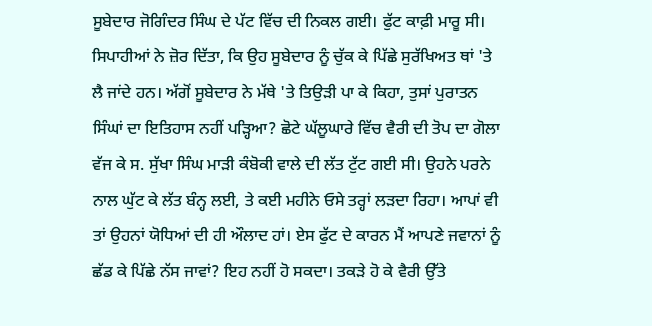ਸੂਬੇਦਾਰ ਜੋਗਿੰਦਰ ਸਿੰਘ ਦੇ ਪੱਟ ਵਿੱਚ ਦੀ ਨਿਕਲ ਗਈ। ਫੁੱਟ ਕਾਫ਼ੀ ਮਾਰੂ ਸੀ। ਸਿਪਾਹੀਆਂ ਨੇ ਜ਼ੋਰ ਦਿੱਤਾ, ਕਿ ਉਹ ਸੂਬੇਦਾਰ ਨੂੰ ਚੁੱਕ ਕੇ ਪਿੱਛੇ ਸੁਰੱਖਿਅਤ ਥਾਂ 'ਤੇ ਲੈ ਜਾਂਦੇ ਹਨ। ਅੱਗੋਂ ਸੂਬੇਦਾਰ ਨੇ ਮੱਥੇ 'ਤੇ ਤਿਉੜੀ ਪਾ ਕੇ ਕਿਹਾ, ਤੁਸਾਂ ਪੁਰਾਤਨ ਸਿੰਘਾਂ ਦਾ ਇਤਿਹਾਸ ਨਹੀਂ ਪੜ੍ਹਿਆ? ਛੋਟੇ ਘੱਲੂਘਾਰੇ ਵਿੱਚ ਵੈਰੀ ਦੀ ਤੋਪ ਦਾ ਗੋਲਾ ਵੱਜ ਕੇ ਸ. ਸੁੱਖਾ ਸਿੰਘ ਮਾੜੀ ਕੰਬੋਕੀ ਵਾਲੇ ਦੀ ਲੱਤ ਟੁੱਟ ਗਈ ਸੀ। ਉਹਨੇ ਪਰਨੇ ਨਾਲ ਘੁੱਟ ਕੇ ਲੱਤ ਬੰਨ੍ਹ ਲਈ, ਤੇ ਕਈ ਮਹੀਨੇ ਓਸੇ ਤਰ੍ਹਾਂ ਲੜਦਾ ਰਿਹਾ। ਆਪਾਂ ਵੀ ਤਾਂ ਉਹਨਾਂ ਯੋਧਿਆਂ ਦੀ ਹੀ ਔਲਾਦ ਹਾਂ। ਏਸ ਫੁੱਟ ਦੇ ਕਾਰਨ ਮੈਂ ਆਪਣੇ ਜਵਾਨਾਂ ਨੂੰ ਛੱਡ ਕੇ ਪਿੱਛੇ ਨੱਸ ਜਾਵਾਂ? ਇਹ ਨਹੀਂ ਹੋ ਸਕਦਾ। ਤਕੜੇ ਹੋ ਕੇ ਵੈਰੀ ਉੱਤੇ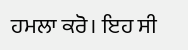ਹਮਲਾ ਕਰੋ। ਇਹ ਸੀ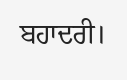ਬਹਾਦਰੀ।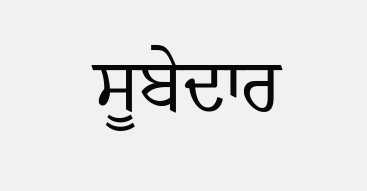ਸੂਬੇਦਾਰ